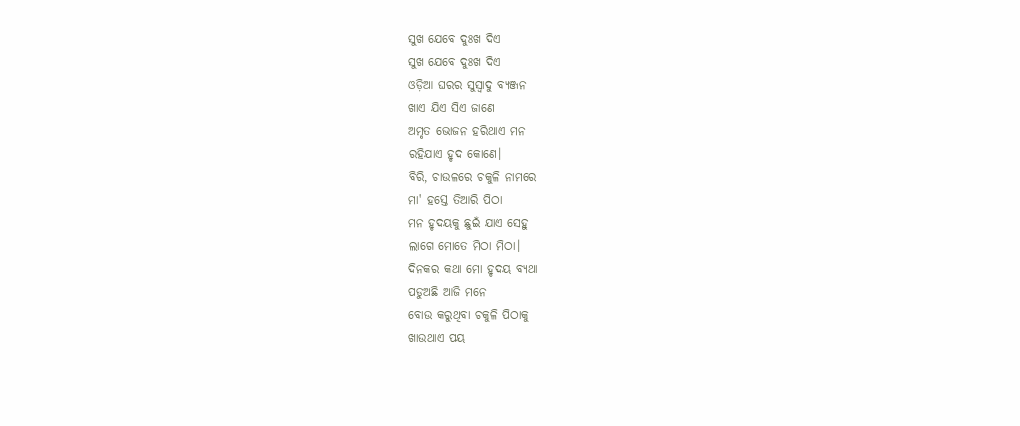ସୁଖ ଯେବେ ଦୁଃଖ ଦିଏ
ସୁଖ ଯେବେ ଦୁଃଖ ଦିଏ
ଓଡ଼ିଆ ଘରର ସୁସ୍ବାଦୁ ବ୍ୟଞ୍ଜନ
ଖାଏ ଯିଏ ସିଏ ଜାଣେ
ଅମୃତ ଭୋଜନ ହରିଥାଏ ମନ
ରହିଯାଏ ହୃଦ କୋଣେ।
ବିରି, ଚାଉଳରେ ଚକୁଳି ନାମରେ
ମା' ହସ୍ତେ ତିଆରି ପିଠା
ମନ ହୃଦୟକୁ ଛୁଇଁ ଯାଏ ସେହୁ
ଲାଗେ ମୋତେ ମିଠା ମିଠା।
ଦିନକର କଥା ମୋ ହୃଦୟ ବ୍ୟଥା
ପଡୁଅଛି ଆଜି ମନେ
ବୋଉ କରୁଥିବା ଚକୁଳି ପିଠାକୁ
ଖାଉଥାଏ ପୟ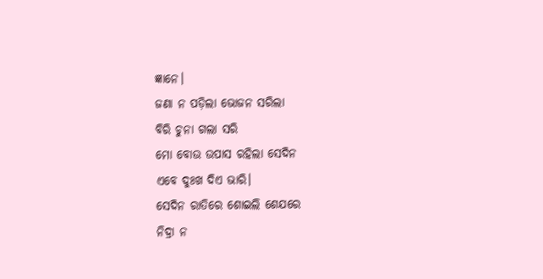ଜ୍ଞାନେ।
ଜଣା ନ ପଡ଼ିଲା ଭୋଜନ ସରିଲା
ବିରି ଚୁନା ଗଲା ସରି
ମୋ ବୋଉ ଉପାସ ରହିଲା ସେଦିନ
ଏବେ ଦୁଃଖ ଦିଏ ଭାରି।
ସେଦିନ ରାତିରେ ଶୋଇଲି ଶେଯରେ
ନିଦ୍ରା ନ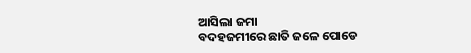ଆସିଲା ଜମା
ବଦହଜମୀରେ ଛାତି ଜଳେ ପୋଡେ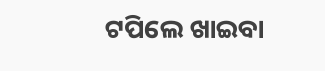ଟପିଲେ ଖାଇବା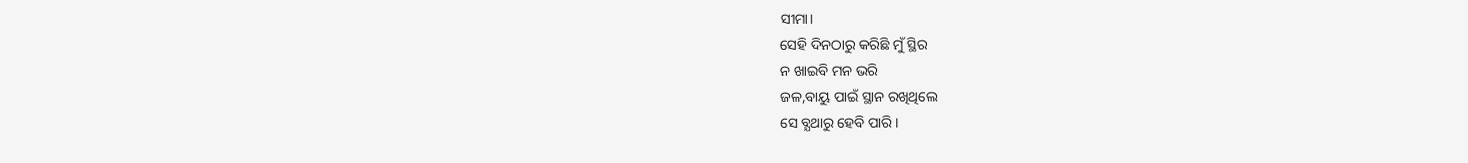ସୀମା।
ସେହି ଦିନଠାରୁ କରିଛି ମୁଁ ସ୍ଥିର
ନ ଖାଇବି ମନ ଭରି
ଜଳ,ବାୟୁ ପାଇଁ ସ୍ଥାନ ରଖିଥିଲେ
ସେ ବ୍ଯଥାରୁ ହେବି ପାରି।